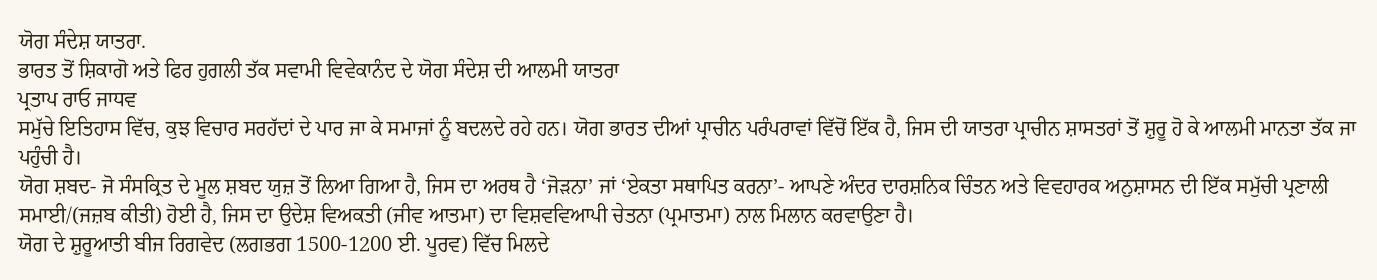ਯੋਗ ਸੰਦੇਸ਼ ਯਾਤਰਾ.
ਭਾਰਤ ਤੋਂ ਸ਼ਿਕਾਗੋ ਅਤੇ ਫਿਰ ਹੁਗਲੀ ਤੱਕ ਸਵਾਮੀ ਵਿਵੇਕਾਨੰਦ ਦੇ ਯੋਗ ਸੰਦੇਸ਼ ਦੀ ਆਲਮੀ ਯਾਤਰਾ
ਪ੍ਰਤਾਪ ਰਾਓ ਜਾਧਵ
ਸਮੁੱਚੇ ਇਤਿਹਾਸ ਵਿੱਚ, ਕੁਝ ਵਿਚਾਰ ਸਰਹੱਦਾਂ ਦੇ ਪਾਰ ਜਾ ਕੇ ਸਮਾਜਾਂ ਨੂੰ ਬਦਲਦੇ ਰਹੇ ਹਨ। ਯੋਗ ਭਾਰਤ ਦੀਆਂ ਪ੍ਰਾਚੀਨ ਪਰੰਪਰਾਵਾਂ ਵਿੱਚੋਂ ਇੱਕ ਹੈ, ਜਿਸ ਦੀ ਯਾਤਰਾ ਪ੍ਰਾਚੀਨ ਸ਼ਾਸਤਰਾਂ ਤੋਂ ਸ਼ੁਰੂ ਹੋ ਕੇ ਆਲਮੀ ਮਾਨਤਾ ਤੱਕ ਜਾ ਪਹੁੰਚੀ ਹੈ।
ਯੋਗ ਸ਼ਬਦ- ਜੋ ਸੰਸਕ੍ਰਿਤ ਦੇ ਮੂਲ ਸ਼ਬਦ ਯੁਜ਼ ਤੋਂ ਲਿਆ ਗਿਆ ਹੈ, ਜਿਸ ਦਾ ਅਰਥ ਹੈ ‘ਜੋੜਨਾ’ ਜਾਂ ‘ਏਕਤਾ ਸਥਾਪਿਤ ਕਰਨਾ’- ਆਪਣੇ ਅੰਦਰ ਦਾਰਸ਼ਨਿਕ ਚਿੰਤਨ ਅਤੇ ਵਿਵਹਾਰਕ ਅਨੁਸ਼ਾਸਨ ਦੀ ਇੱਕ ਸਮੁੱਚੀ ਪ੍ਰਣਾਲੀ ਸਮਾਈ/(ਜਜ਼ਬ ਕੀਤੀ) ਹੋਈ ਹੈ, ਜਿਸ ਦਾ ਉਦੇਸ਼ ਵਿਅਕਤੀ (ਜੀਵ ਆਤਮਾ) ਦਾ ਵਿਸ਼ਵਵਿਆਪੀ ਚੇਤਨਾ (ਪ੍ਰਮਾਤਮਾ) ਨਾਲ ਮਿਲਾਨ ਕਰਵਾਉਣਾ ਹੈ।
ਯੋਗ ਦੇ ਸ਼ੁਰੂਆਤੀ ਬੀਜ ਰਿਗਵੇਦ (ਲਗਭਗ 1500-1200 ਈ. ਪੂਰਵ) ਵਿੱਚ ਮਿਲਦੇ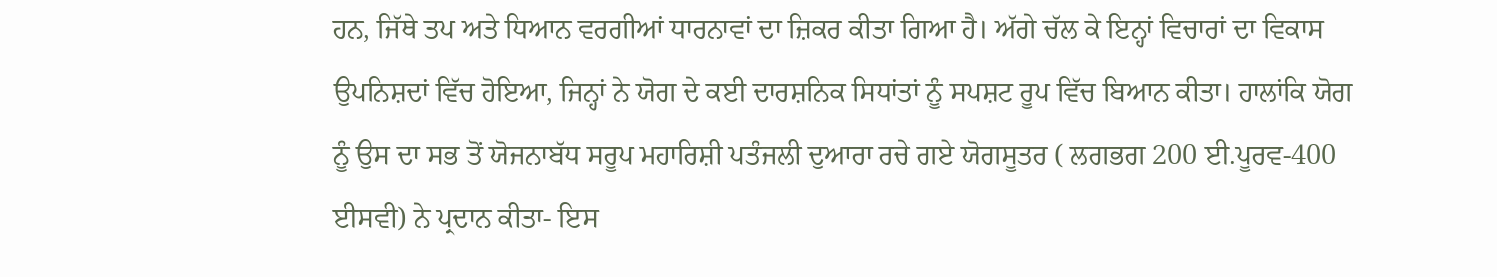ਹਨ, ਜਿੱਥੇ ਤਪ ਅਤੇ ਧਿਆਨ ਵਰਗੀਆਂ ਧਾਰਨਾਵਾਂ ਦਾ ਜ਼ਿਕਰ ਕੀਤਾ ਗਿਆ ਹੈ। ਅੱਗੇ ਚੱਲ ਕੇ ਇਨ੍ਹਾਂ ਵਿਚਾਰਾਂ ਦਾ ਵਿਕਾਸ ਉਪਨਿਸ਼ਦਾਂ ਵਿੱਚ ਹੋਇਆ, ਜਿਨ੍ਹਾਂ ਨੇ ਯੋਗ ਦੇ ਕਈ ਦਾਰਸ਼ਨਿਕ ਸਿਧਾਂਤਾਂ ਨੂੰ ਸਪਸ਼ਟ ਰੂਪ ਵਿੱਚ ਬਿਆਨ ਕੀਤਾ। ਹਾਲਾਂਕਿ ਯੋਗ ਨੂੰ ਉਸ ਦਾ ਸਭ ਤੋਂ ਯੋਜਨਾਬੱਧ ਸਰੂਪ ਮਹਾਰਿਸ਼ੀ ਪਤੰਜਲੀ ਦੁਆਰਾ ਰਚੇ ਗਏ ਯੋਗਸੂਤਰ ( ਲਗਭਗ 200 ਈ.ਪੂਰਵ-400 ਈਸਵੀ) ਨੇ ਪ੍ਰਦਾਨ ਕੀਤਾ- ਇਸ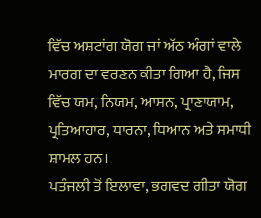ਵਿੱਚ ਅਸ਼ਟਾਂਗ ਯੋਗ ਜਾਂ ਅੱਠ ਅੰਗਾਂ ਵਾਲੇ ਮਾਰਗ ਦਾ ਵਰਣਨ ਕੀਤਾ ਗਿਆ ਹੈ, ਜਿਸ ਵਿੱਚ ਯਮ, ਨਿਯਮ, ਆਸਨ, ਪ੍ਰਾਣਾਯਾਮ, ਪ੍ਰਤਿਆਹਾਰ, ਧਾਰਨਾ, ਧਿਆਨ ਅਤੇ ਸਮਾਧੀ ਸ਼ਾਮਲ ਹਨ।
ਪਤੰਜਲੀ ਤੋਂ ਇਲਾਵਾ, ਭਗਵਦ ਗੀਤਾ ਯੋਗ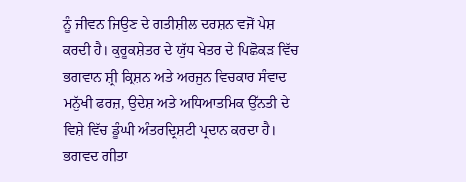ਨੂੰ ਜੀਵਨ ਜਿਉਣ ਦੇ ਗਤੀਸ਼ੀਲ ਦਰਸ਼ਨ ਵਜੋਂ ਪੇਸ਼ ਕਰਦੀ ਹੈ। ਕੁਰੂਕਸ਼ੇਤਰ ਦੇ ਯੁੱਧ ਖੇਤਰ ਦੇ ਪਿਛੋਕੜ ਵਿੱਚ ਭਗਵਾਨ ਸ਼੍ਰੀ ਕ੍ਰਿਸ਼ਨ ਅਤੇ ਅਰਜੁਨ ਵਿਚਕਾਰ ਸੰਵਾਦ ਮਨੁੱਖੀ ਫਰਜ਼, ਉਦੇਸ਼ ਅਤੇ ਅਧਿਆਤਮਿਕ ਉੱਨਤੀ ਦੇ ਵਿਸ਼ੇ ਵਿੱਚ ਡੂੰਘੀ ਅੰਤਰਦ੍ਰਿਸ਼ਟੀ ਪ੍ਰਦਾਨ ਕਰਦਾ ਹੈ। ਭਗਵਦ ਗੀਤਾ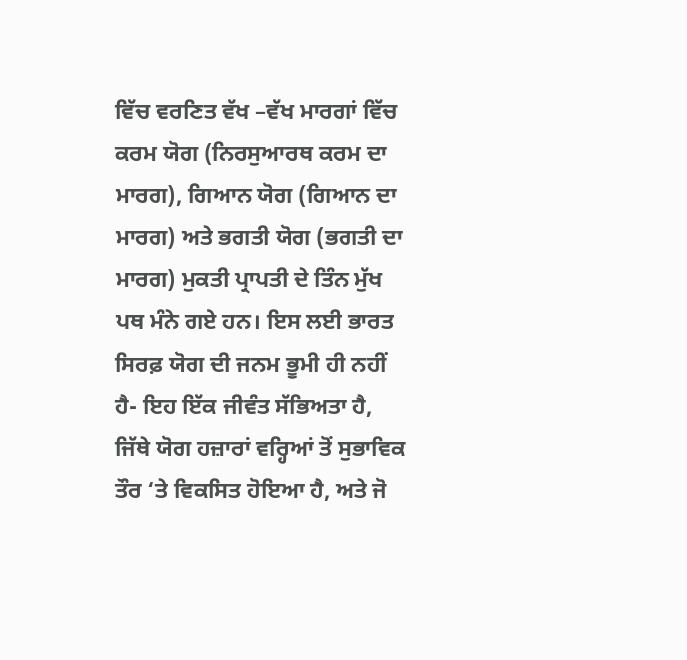ਵਿੱਚ ਵਰਣਿਤ ਵੱਖ –ਵੱਖ ਮਾਰਗਾਂ ਵਿੱਚ ਕਰਮ ਯੋਗ (ਨਿਰਸੁਆਰਥ ਕਰਮ ਦਾ ਮਾਰਗ), ਗਿਆਨ ਯੋਗ (ਗਿਆਨ ਦਾ ਮਾਰਗ) ਅਤੇ ਭਗਤੀ ਯੋਗ (ਭਗਤੀ ਦਾ ਮਾਰਗ) ਮੁਕਤੀ ਪ੍ਰਾਪਤੀ ਦੇ ਤਿੰਨ ਮੁੱਖ ਪਥ ਮੰਨੇ ਗਏ ਹਨ। ਇਸ ਲਈ ਭਾਰਤ ਸਿਰਫ਼ ਯੋਗ ਦੀ ਜਨਮ ਭੂਮੀ ਹੀ ਨਹੀਂ ਹੈ- ਇਹ ਇੱਕ ਜੀਵੰਤ ਸੱਭਿਅਤਾ ਹੈ, ਜਿੱਥੇ ਯੋਗ ਹਜ਼ਾਰਾਂ ਵਰ੍ਹਿਆਂ ਤੋਂ ਸੁਭਾਵਿਕ ਤੌਰ ‘ਤੇ ਵਿਕਸਿਤ ਹੋਇਆ ਹੈ, ਅਤੇ ਜੋ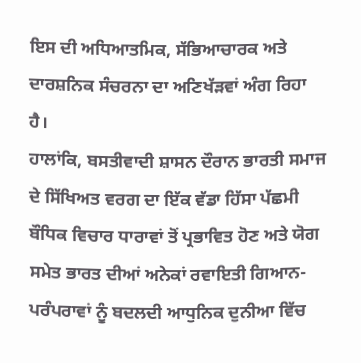ਇਸ ਦੀ ਅਧਿਆਤਮਿਕ, ਸੱਭਿਆਚਾਰਕ ਅਤੇ ਦਾਰਸ਼ਨਿਕ ਸੰਚਰਨਾ ਦਾ ਅਣਿਖੱੜਵਾਂ ਅੰਗ ਰਿਹਾ ਹੈ।
ਹਾਲਾਂਕਿ, ਬਸਤੀਵਾਦੀ ਸ਼ਾਸਨ ਦੌਰਾਨ ਭਾਰਤੀ ਸਮਾਜ ਦੇ ਸਿੱਖਿਅਤ ਵਰਗ ਦਾ ਇੱਕ ਵੱਡਾ ਹਿੱਸਾ ਪੱਛਮੀ ਬੌਧਿਕ ਵਿਚਾਰ ਧਾਰਾਵਾਂ ਤੋਂ ਪ੍ਰਭਾਵਿਤ ਹੋਣ ਅਤੇ ਯੋਗ ਸਮੇਤ ਭਾਰਤ ਦੀਆਂ ਅਨੇਕਾਂ ਰਵਾਇਤੀ ਗਿਆਨ-ਪਰੰਪਰਾਵਾਂ ਨੂੰ ਬਦਲਦੀ ਆਧੁਨਿਕ ਦੁਨੀਆ ਵਿੱਚ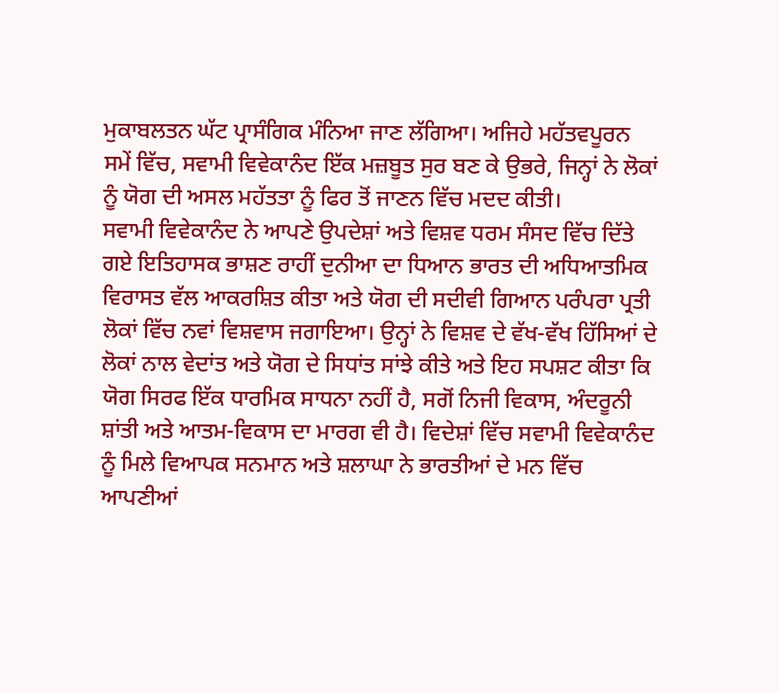ਮੁਕਾਬਲਤਨ ਘੱਟ ਪ੍ਰਾਸੰਗਿਕ ਮੰਨਿਆ ਜਾਣ ਲੱਗਿਆ। ਅਜਿਹੇ ਮਹੱਤਵਪੂਰਨ ਸਮੇਂ ਵਿੱਚ, ਸਵਾਮੀ ਵਿਵੇਕਾਨੰਦ ਇੱਕ ਮਜ਼ਬੂਤ ਸੁਰ ਬਣ ਕੇ ਉਭਰੇ, ਜਿਨ੍ਹਾਂ ਨੇ ਲੋਕਾਂ ਨੂੰ ਯੋਗ ਦੀ ਅਸਲ ਮਹੱਤਤਾ ਨੂੰ ਫਿਰ ਤੋਂ ਜਾਣਨ ਵਿੱਚ ਮਦਦ ਕੀਤੀ।
ਸਵਾਮੀ ਵਿਵੇਕਾਨੰਦ ਨੇ ਆਪਣੇ ਉਪਦੇਸ਼ਾਂ ਅਤੇ ਵਿਸ਼ਵ ਧਰਮ ਸੰਸਦ ਵਿੱਚ ਦਿੱਤੇ ਗਏ ਇਤਿਹਾਸਕ ਭਾਸ਼ਣ ਰਾਹੀਂ ਦੁਨੀਆ ਦਾ ਧਿਆਨ ਭਾਰਤ ਦੀ ਅਧਿਆਤਮਿਕ ਵਿਰਾਸਤ ਵੱਲ ਆਕਰਸ਼ਿਤ ਕੀਤਾ ਅਤੇ ਯੋਗ ਦੀ ਸਦੀਵੀ ਗਿਆਨ ਪਰੰਪਰਾ ਪ੍ਰਤੀ ਲੋਕਾਂ ਵਿੱਚ ਨਵਾਂ ਵਿਸ਼ਵਾਸ ਜਗਾਇਆ। ਉਨ੍ਹਾਂ ਨੇ ਵਿਸ਼ਵ ਦੇ ਵੱਖ-ਵੱਖ ਹਿੱਸਿਆਂ ਦੇ ਲੋਕਾਂ ਨਾਲ ਵੇਦਾਂਤ ਅਤੇ ਯੋਗ ਦੇ ਸਿਧਾਂਤ ਸਾਂਝੇ ਕੀਤੇ ਅਤੇ ਇਹ ਸਪਸ਼ਟ ਕੀਤਾ ਕਿ ਯੋਗ ਸਿਰਫ ਇੱਕ ਧਾਰਮਿਕ ਸਾਧਨਾ ਨਹੀਂ ਹੈ, ਸਗੋਂ ਨਿਜੀ ਵਿਕਾਸ, ਅੰਦਰੂਨੀ ਸ਼ਾਂਤੀ ਅਤੇ ਆਤਮ-ਵਿਕਾਸ ਦਾ ਮਾਰਗ ਵੀ ਹੈ। ਵਿਦੇਸ਼ਾਂ ਵਿੱਚ ਸਵਾਮੀ ਵਿਵੇਕਾਨੰਦ ਨੂੰ ਮਿਲੇ ਵਿਆਪਕ ਸਨਮਾਨ ਅਤੇ ਸ਼ਲਾਘਾ ਨੇ ਭਾਰਤੀਆਂ ਦੇ ਮਨ ਵਿੱਚ ਆਪਣੀਆਂ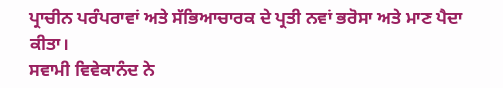ਪ੍ਰਾਚੀਨ ਪਰੰਪਰਾਵਾਂ ਅਤੇ ਸੱਭਿਆਚਾਰਕ ਦੇ ਪ੍ਰਤੀ ਨਵਾਂ ਭਰੋਸਾ ਅਤੇ ਮਾਣ ਪੈਦਾ ਕੀਤਾ।
ਸਵਾਮੀ ਵਿਵੇਕਾਨੰਦ ਨੇ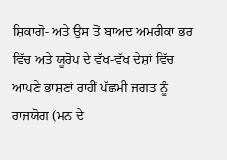ਸ਼ਿਕਾਗੋ- ਅਤੇ ਉਸ ਤੋਂ ਬਾਅਦ ਅਮਰੀਕਾ ਭਰ ਵਿੱਚ ਅਤੇ ਯੂਰੋਪ ਦੇ ਵੱਖ-ਵੱਖ ਦੇਸ਼ਾਂ ਵਿੱਚ ਆਪਣੇ ਭਾਸ਼ਣਾਂ ਰਾਹੀਂ ਪੱਛਮੀ ਜਗਤ ਨੂੰ ਰਾਜਯੋਗ (ਮਨ ਦੇ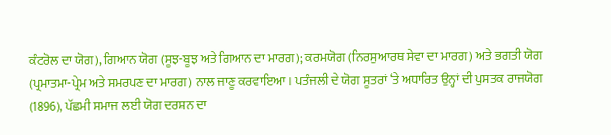ਕੰਟਰੋਲ ਦਾ ਯੋਗ), ਗਿਆਨ ਯੋਗ (ਸੂਝ-ਬੂਝ ਅਤੇ ਗਿਆਨ ਦਾ ਮਾਰਗ); ਕਰਮਯੋਗ (ਨਿਰਸੁਆਰਥ ਸੇਵਾ ਦਾ ਮਾਰਗ) ਅਤੇ ਭਗਤੀ ਯੋਗ (ਪ੍ਰਮਾਤਮਾ-ਪ੍ਰੇਮ ਅਤੇ ਸਮਰਪਣ ਦਾ ਮਾਰਗ) ਨਾਲ ਜਾਣੂ ਕਰਵਾਇਆ। ਪਤੰਜਲੀ ਦੇ ਯੋਗ ਸੂਤਰਾਂ ‘ਤੇ ਅਧਾਰਿਤ ਉਨ੍ਹਾਂ ਦੀ ਪੁਸਤਕ ਰਾਜਯੋਗ (1896), ਪੱਛਮੀ ਸਮਾਜ ਲਈ ਯੋਗ ਦਰਸ਼ਨ ਦਾ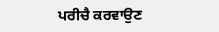ਪਰੀਚੈ ਕਰਵਾਉਣ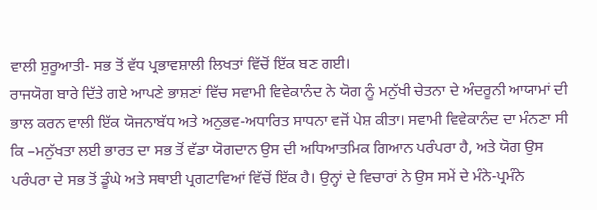ਵਾਲੀ ਸ਼ੁਰੂਆਤੀ- ਸਭ ਤੋਂ ਵੱਧ ਪ੍ਰਭਾਵਸ਼ਾਲੀ ਲਿਖਤਾਂ ਵਿੱਚੋਂ ਇੱਕ ਬਣ ਗਈ।
ਰਾਜਯੋਗ ਬਾਰੇ ਦਿੱਤੇ ਗਏ ਆਪਣੇ ਭਾਸ਼ਣਾਂ ਵਿੱਚ ਸਵਾਮੀ ਵਿਵੇਕਾਨੰਦ ਨੇ ਯੋਗ ਨੂੰ ਮਨੁੱਖੀ ਚੇਤਨਾ ਦੇ ਅੰਦਰੂਨੀ ਆਯਾਮਾਂ ਦੀ ਭਾਲ ਕਰਨ ਵਾਲੀ ਇੱਕ ਯੋਜਨਾਬੱਧ ਅਤੇ ਅਨੁਭਵ-ਅਧਾਰਿਤ ਸਾਧਨਾ ਵਜੋਂ ਪੇਸ਼ ਕੀਤਾ। ਸਵਾਮੀ ਵਿਵੇਕਾਨੰਦ ਦਾ ਮੰਨਣਾ ਸੀ ਕਿ –ਮਨੁੱਖਤਾ ਲਈ ਭਾਰਤ ਦਾ ਸਭ ਤੋਂ ਵੱਡਾ ਯੋਗਦਾਨ ਉਸ ਦੀ ਅਧਿਆਤਮਿਕ ਗਿਆਨ ਪਰੰਪਰਾ ਹੈ, ਅਤੇ ਯੋਗ ਉਸ ਪਰੰਪਰਾ ਦੇ ਸਭ ਤੋਂ ਡੂੰਘੇ ਅਤੇ ਸਥਾਈ ਪ੍ਰਗਟਾਵਿਆਂ ਵਿੱਚੋਂ ਇੱਕ ਹੈ। ਉਨ੍ਹਾਂ ਦੇ ਵਿਚਾਰਾਂ ਨੇ ਉਸ ਸਮੇਂ ਦੇ ਮੰਨੇ-ਪ੍ਰਮੰਨੇ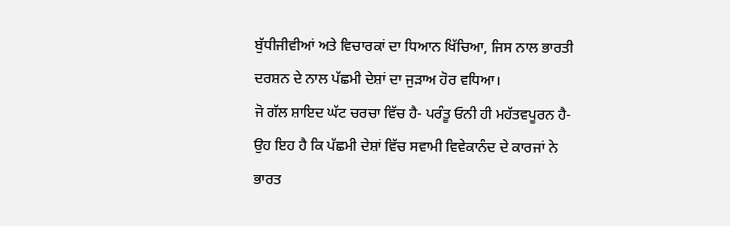ਬੁੱਧੀਜੀਵੀਆਂ ਅਤੇ ਵਿਚਾਰਕਾਂ ਦਾ ਧਿਆਨ ਖਿੱਚਿਆ, ਜਿਸ ਨਾਲ ਭਾਰਤੀ ਦਰਸ਼ਨ ਦੇ ਨਾਲ ਪੱਛਮੀ ਦੇਸ਼ਾਂ ਦਾ ਜੁੜਾਅ ਹੋਰ ਵਧਿਆ।
ਜੋ ਗੱਲ ਸ਼ਾਇਦ ਘੱਟ ਚਰਚਾ ਵਿੱਚ ਹੈ- ਪਰੰਤੂ ਓਨੀ ਹੀ ਮਹੱਤਵਪੂਰਨ ਹੈ-ਉਹ ਇਹ ਹੈ ਕਿ ਪੱਛਮੀ ਦੇਸ਼ਾਂ ਵਿੱਚ ਸਵਾਮੀ ਵਿਵੇਕਾਨੰਦ ਦੇ ਕਾਰਜਾਂ ਨੇ ਭਾਰਤ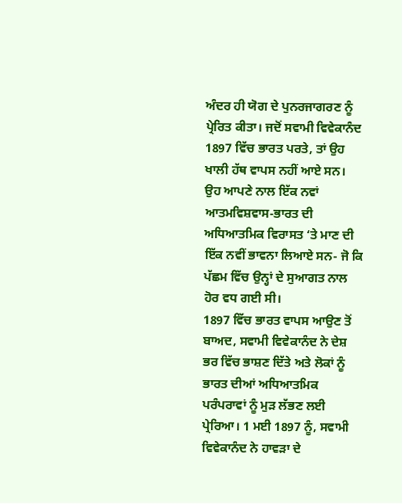ਅੰਦਰ ਹੀ ਯੋਗ ਦੇ ਪੁਨਰਜਾਗਰਣ ਨੂੰ ਪ੍ਰੇਰਿਤ ਕੀਤਾ। ਜਦੋਂ ਸਵਾਮੀ ਵਿਵੇਕਾਨੰਦ 1897 ਵਿੱਚ ਭਾਰਤ ਪਰਤੇ, ਤਾਂ ਉਹ ਖਾਲੀ ਹੱਥ ਵਾਪਸ ਨਹੀਂ ਆਏ ਸਨ। ਉਹ ਆਪਣੇ ਨਾਲ ਇੱਕ ਨਵਾਂ ਆਤਮਵਿਸ਼ਵਾਸ-ਭਾਰਤ ਦੀ ਅਧਿਆਤਮਿਕ ਵਿਰਾਸਤ ‘ਤੇ ਮਾਣ ਦੀ ਇੱਕ ਨਵੀਂ ਭਾਵਨਾ ਲਿਆਏ ਸਨ- ਜੋ ਕਿ ਪੱਛਮ ਵਿੱਚ ਉਨ੍ਹਾਂ ਦੇ ਸੁਆਗਤ ਨਾਲ ਹੋਰ ਵਧ ਗਈ ਸੀ।
1897 ਵਿੱਚ ਭਾਰਤ ਵਾਪਸ ਆਉਣ ਤੋਂ ਬਾਅਦ, ਸਵਾਮੀ ਵਿਵੇਕਾਨੰਦ ਨੇ ਦੇਸ਼ ਭਰ ਵਿੱਚ ਭਾਸ਼ਣ ਦਿੱਤੇ ਅਤੇ ਲੋਕਾਂ ਨੂੰ ਭਾਰਤ ਦੀਆਂ ਅਧਿਆਤਮਿਕ ਪਰੰਪਰਾਵਾਂ ਨੂੰ ਮੁੜ ਲੱਭਣ ਲਈ ਪ੍ਰੇਰਿਆ। 1 ਮਈ 1897 ਨੂੰ, ਸਵਾਮੀ ਵਿਵੇਕਾਨੰਦ ਨੇ ਹਾਵੜਾ ਦੇ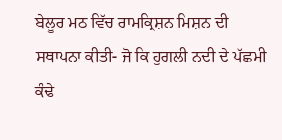ਬੇਲੂਰ ਮਠ ਵਿੱਚ ਰਾਮਕ੍ਰਿਸ਼ਨ ਮਿਸ਼ਨ ਦੀ ਸਥਾਪਨਾ ਕੀਤੀ- ਜੋ ਕਿ ਹੁਗਲੀ ਨਦੀ ਦੇ ਪੱਛਮੀ ਕੰਢੇ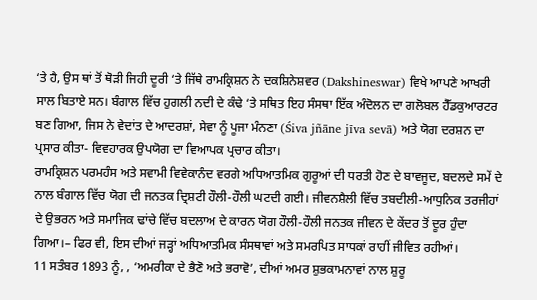‘ਤੇ ਹੈ, ਉਸ ਥਾਂ ਤੋਂ ਥੋੜੀ ਜਿਹੀ ਦੂਰੀ ‘ਤੇ ਜਿੱਥੇ ਰਾਮਕ੍ਰਿਸ਼ਨ ਨੇ ਦਕਸ਼ਿਨੇਸ਼ਵਰ (Dakshineswar) ਵਿਖੇ ਆਪਣੇ ਆਖਰੀ ਸਾਲ ਬਿਤਾਏ ਸਨ। ਬੰਗਾਲ ਵਿੱਚ ਹੁਗਲੀ ਨਦੀ ਦੇ ਕੰਢੇ ‘ਤੇ ਸਥਿਤ ਇਹ ਸੰਸਥਾ ਇੱਕ ਅੰਦੋਲਨ ਦਾ ਗਲੋਬਲ ਹੈੱਡਕੁਆਰਟਰ ਬਣ ਗਿਆ, ਜਿਸ ਨੇ ਵੇਦਾਂਤ ਦੇ ਆਦਰਸ਼ਾਂ, ਸੇਵਾ ਨੂੰ ਪੂਜਾ ਮੰਨਣਾ (Śiva jñāne jīva sevā) ਅਤੇ ਯੋਗ ਦਰਸ਼ਨ ਦਾ ਪ੍ਰਸਾਰ ਕੀਤਾ- ਵਿਵਹਾਰਕ ਉਪਯੋਗ ਦਾ ਵਿਆਪਕ ਪ੍ਰਚਾਰ ਕੀਤਾ।
ਰਾਮਕ੍ਰਿਸ਼ਨ ਪਰਮਹੰਸ ਅਤੇ ਸਵਾਮੀ ਵਿਵੇਕਾਨੰਦ ਵਰਗੇ ਅਧਿਆਤਮਿਕ ਗੁਰੂਆਂ ਦੀ ਧਰਤੀ ਹੋਣ ਦੇ ਬਾਵਜੂਦ, ਬਦਲਦੇ ਸਮੇਂ ਦੇ ਨਾਲ ਬੰਗਾਲ ਵਿੱਚ ਯੋਗ ਦੀ ਜਨਤਕ ਦ੍ਰਿਸ਼ਟੀ ਹੌਲੀ-ਹੌਲੀ ਘਟਦੀ ਗਈ। ਜੀਵਨਸ਼ੈਲੀ ਵਿੱਚ ਤਬਦੀਲੀ-ਆਧੁਨਿਕ ਤਰਜੀਹਾਂ ਦੇ ਉਭਰਨ ਅਤੇ ਸਮਾਜਿਕ ਢਾਂਚੇ ਵਿੱਚ ਬਦਲਾਅ ਦੇ ਕਾਰਨ ਯੋਗ ਹੌਲੀ-ਹੌਲੀ ਜਨਤਕ ਜੀਵਨ ਦੇ ਕੇਂਦਰ ਤੋਂ ਦੂਰ ਹੁੰਦਾ ਗਿਆ।– ਫਿਰ ਵੀ, ਇਸ ਦੀਆਂ ਜੜ੍ਹਾਂ ਅਧਿਆਤਮਿਕ ਸੰਸਥਾਵਾਂ ਅਤੇ ਸਮਰਪਿਤ ਸਾਧਕਾਂ ਰਾਹੀਂ ਜੀਵਿਤ ਰਹੀਆਂ।
11 ਸਤੰਬਰ 1893 ਨੂੰ, , ‘ਅਮਰੀਕਾ ਦੇ ਭੈਣੋ ਅਤੇ ਭਰਾਵੋ’, ਦੀਆਂ ਅਮਰ ਸ਼ੁਭਕਾਮਨਾਵਾਂ ਨਾਲ ਸ਼ੁਰੂ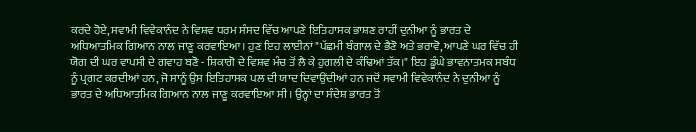ਕਰਦੇ ਹੋਏ, ਸਵਾਮੀ ਵਿਵੇਕਾਨੰਦ ਨੇ ਵਿਸ਼ਵ ਧਰਮ ਸੰਸਦ ਵਿੱਚ ਆਪਣੇ ਇਤਿਹਾਸਕ ਭਾਸ਼ਣ ਰਾਹੀਂ ਦੁਨੀਆ ਨੂੰ ਭਾਰਤ ਦੇ ਅਧਿਆਤਮਿਕ ਗਿਆਨ ਨਾਲ ਜਾਣੂ ਕਰਵਾਇਆ। ਹੁਣ ਇਹ ਲਾਈਨਾਂ "ਪੱਛਮੀ ਬੰਗਾਲ ਦੇ ਭੈਣੋ ਅਤੇ ਭਰਾਵੋ, ਆਪਣੇ ਘਰ ਵਿੱਚ ਹੀ ਯੋਗ ਦੀ ਘਰ ਵਾਪਸੀ ਦੇ ਗਵਾਹ ਬਣੋ - ਸ਼ਿਕਾਗੋ ਦੇ ਵਿਸ਼ਵ ਮੰਚ ਤੋਂ ਲੈ ਕੇ ਹੁਗਲੀ ਦੇ ਕੰਢਿਆਂ ਤੱਕ।" ਇਹ ਡੂੰਘੇ ਭਾਵਨਾਤਮਕ ਸਬੰਧ ਨੂੰ ਪ੍ਰਗਟ ਕਰਦੀਆਂ ਹਨ, ਜੋ ਸਾਨੂੰ ਉਸ ਇਤਿਹਾਸਕ ਪਲ ਦੀ ਯਾਦ ਦਿਵਾਉਂਦੀਆਂ ਹਨ ਜਦੋਂ ਸਵਾਮੀ ਵਿਵੇਕਾਨੰਦ ਨੇ ਦੁਨੀਆ ਨੂੰ ਭਾਰਤ ਦੇ ਅਧਿਆਤਮਿਕ ਗਿਆਨ ਨਾਲ ਜਾਣੂ ਕਰਵਾਇਆ ਸੀ। ਉਨ੍ਹਾਂ ਦਾ ਸੰਦੇਸ਼ ਭਾਰਤ ਤੋਂ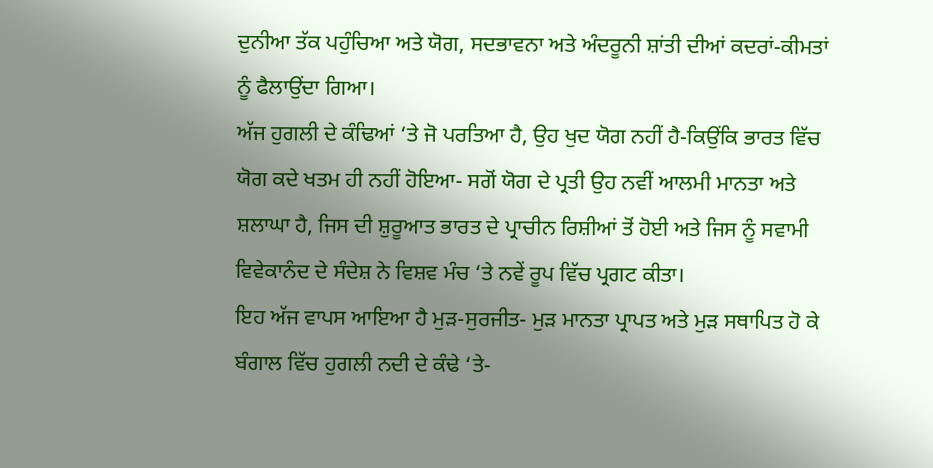ਦੁਨੀਆ ਤੱਕ ਪਹੁੰਚਿਆ ਅਤੇ ਯੋਗ, ਸਦਭਾਵਨਾ ਅਤੇ ਅੰਦਰੂਨੀ ਸ਼ਾਂਤੀ ਦੀਆਂ ਕਦਰਾਂ-ਕੀਮਤਾਂ ਨੂੰ ਫੈਲਾਉਂਦਾ ਗਿਆ।
ਅੱਜ ਹੁਗਲੀ ਦੇ ਕੰਢਿਆਂ ‘ਤੇ ਜੋ ਪਰਤਿਆ ਹੈ, ਉਹ ਖੁਦ ਯੋਗ ਨਹੀਂ ਹੈ-ਕਿਉਂਕਿ ਭਾਰਤ ਵਿੱਚ ਯੋਗ ਕਦੇ ਖਤਮ ਹੀ ਨਹੀਂ ਹੋਇਆ- ਸਗੋਂ ਯੋਗ ਦੇ ਪ੍ਰਤੀ ਉਹ ਨਵੀਂ ਆਲਮੀ ਮਾਨਤਾ ਅਤੇ ਸ਼ਲਾਘਾ ਹੈ, ਜਿਸ ਦੀ ਸ਼ੁਰੂਆਤ ਭਾਰਤ ਦੇ ਪ੍ਰਾਚੀਨ ਰਿਸ਼ੀਆਂ ਤੋਂ ਹੋਈ ਅਤੇ ਜਿਸ ਨੂੰ ਸਵਾਮੀ ਵਿਵੇਕਾਨੰਦ ਦੇ ਸੰਦੇਸ਼ ਨੇ ਵਿਸ਼ਵ ਮੰਚ ‘ਤੇ ਨਵੇਂ ਰੂਪ ਵਿੱਚ ਪ੍ਰਗਟ ਕੀਤਾ।
ਇਹ ਅੱਜ ਵਾਪਸ ਆਇਆ ਹੈ ਮੁੜ-ਸੁਰਜੀਤ- ਮੁੜ ਮਾਨਤਾ ਪ੍ਰਾਪਤ ਅਤੇ ਮੁੜ ਸਥਾਪਿਤ ਹੋ ਕੇ ਬੰਗਾਲ ਵਿੱਚ ਹੁਗਲੀ ਨਦੀ ਦੇ ਕੰਢੇ ‘ਤੇ-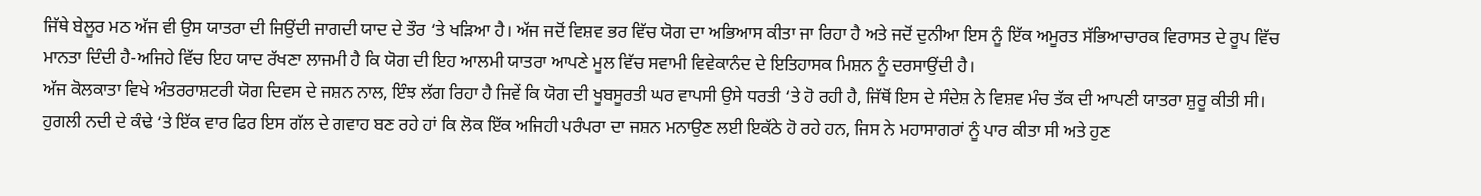ਜਿੱਥੇ ਬੇਲੂਰ ਮਠ ਅੱਜ ਵੀ ਉਸ ਯਾਤਰਾ ਦੀ ਜਿਉਂਦੀ ਜਾਗਦੀ ਯਾਦ ਦੇ ਤੌਰ ‘ਤੇ ਖੜਿਆ ਹੈ। ਅੱਜ ਜਦੋਂ ਵਿਸ਼ਵ ਭਰ ਵਿੱਚ ਯੋਗ ਦਾ ਅਭਿਆਸ ਕੀਤਾ ਜਾ ਰਿਹਾ ਹੈ ਅਤੇ ਜਦੋਂ ਦੁਨੀਆ ਇਸ ਨੂੰ ਇੱਕ ਅਮੂਰਤ ਸੱਭਿਆਚਾਰਕ ਵਿਰਾਸਤ ਦੇ ਰੂਪ ਵਿੱਚ ਮਾਨਤਾ ਦਿੰਦੀ ਹੈ-ਅਜਿਹੇ ਵਿੱਚ ਇਹ ਯਾਦ ਰੱਖਣਾ ਲਾਜਮੀ ਹੈ ਕਿ ਯੋਗ ਦੀ ਇਹ ਆਲਮੀ ਯਾਤਰਾ ਆਪਣੇ ਮੂਲ ਵਿੱਚ ਸਵਾਮੀ ਵਿਵੇਕਾਨੰਦ ਦੇ ਇਤਿਹਾਸਕ ਮਿਸ਼ਨ ਨੂੰ ਦਰਸਾਉਂਦੀ ਹੈ।
ਅੱਜ ਕੋਲਕਾਤਾ ਵਿਖੇ ਅੰਤਰਰਾਸ਼ਟਰੀ ਯੋਗ ਦਿਵਸ ਦੇ ਜਸ਼ਨ ਨਾਲ, ਇੰਝ ਲੱਗ ਰਿਹਾ ਹੈ ਜਿਵੇਂ ਕਿ ਯੋਗ ਦੀ ਖੂਬਸੂਰਤੀ ਘਰ ਵਾਪਸੀ ਉਸੇ ਧਰਤੀ ‘ਤੇ ਹੋ ਰਹੀ ਹੈ, ਜਿੱਥੋਂ ਇਸ ਦੇ ਸੰਦੇਸ਼ ਨੇ ਵਿਸ਼ਵ ਮੰਚ ਤੱਕ ਦੀ ਆਪਣੀ ਯਾਤਰਾ ਸ਼ੁਰੂ ਕੀਤੀ ਸੀ। ਹੁਗਲੀ ਨਦੀ ਦੇ ਕੰਢੇ ‘ਤੇ ਇੱਕ ਵਾਰ ਫਿਰ ਇਸ ਗੱਲ ਦੇ ਗਵਾਹ ਬਣ ਰਹੇ ਹਾਂ ਕਿ ਲੋਕ ਇੱਕ ਅਜਿਹੀ ਪਰੰਪਰਾ ਦਾ ਜਸ਼ਨ ਮਨਾਉਣ ਲਈ ਇਕੱਠੇ ਹੋ ਰਹੇ ਹਨ, ਜਿਸ ਨੇ ਮਹਾਸਾਗਰਾਂ ਨੂੰ ਪਾਰ ਕੀਤਾ ਸੀ ਅਤੇ ਹੁਣ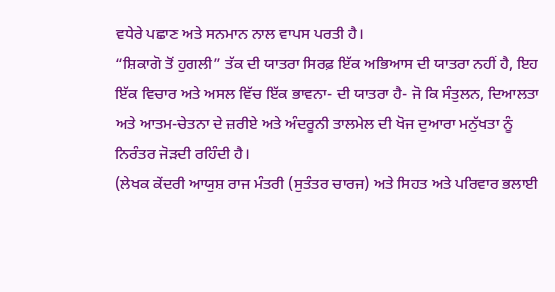ਵਧੇਰੇ ਪਛਾਣ ਅਤੇ ਸਨਮਾਨ ਨਾਲ ਵਾਪਸ ਪਰਤੀ ਹੈ।
“ਸ਼ਿਕਾਗੋ ਤੋਂ ਹੁਗਲੀ” ਤੱਕ ਦੀ ਯਾਤਰਾ ਸਿਰਫ਼ ਇੱਕ ਅਭਿਆਸ ਦੀ ਯਾਤਰਾ ਨਹੀਂ ਹੈ, ਇਹ ਇੱਕ ਵਿਚਾਰ ਅਤੇ ਅਸਲ ਵਿੱਚ ਇੱਕ ਭਾਵਨਾ- ਦੀ ਯਾਤਰਾ ਹੈ- ਜੋ ਕਿ ਸੰਤੁਲਨ, ਦਿਆਲਤਾ ਅਤੇ ਆਤਮ-ਚੇਤਨਾ ਦੇ ਜ਼ਰੀਏ ਅਤੇ ਅੰਦਰੂਨੀ ਤਾਲਮੇਲ ਦੀ ਖੋਜ ਦੁਆਰਾ ਮਨੁੱਖਤਾ ਨੂੰ ਨਿਰੰਤਰ ਜੋੜਦੀ ਰਹਿੰਦੀ ਹੈ।
(ਲੇਖਕ ਕੇਂਦਰੀ ਆਯੁਸ਼ ਰਾਜ ਮੰਤਰੀ (ਸੁਤੰਤਰ ਚਾਰਜ) ਅਤੇ ਸਿਹਤ ਅਤੇ ਪਰਿਵਾਰ ਭਲਾਈ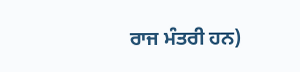ਰਾਜ ਮੰਤਰੀ ਹਨ)